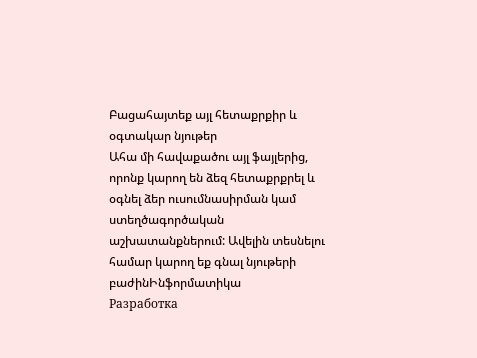Բացահայտեք այլ հետաքրքիր և օգտակար նյութեր
Ահա մի հավաքածու այլ ֆայլերից, որոնք կարող են ձեզ հետաքրքրել և օգնել ձեր ուսումնասիրման կամ ստեղծագործական աշխատանքներում: Ավելին տեսնելու համար կարող եք գնալ նյութերի բաժինԻնֆորմատիկա
Разработка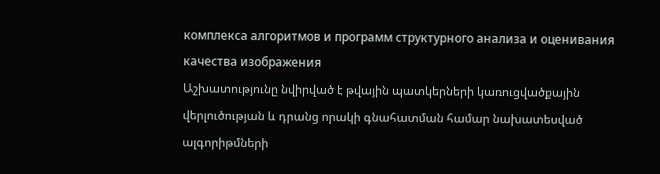комплекса алгоритмов и программ структурного анализа и оценивания качества изображения
Աշխատությունը նվիրված է թվային պատկերների կառուցվածքային վերլուծության և դրանց որակի գնահատման համար նախատեսված ալգորիթմների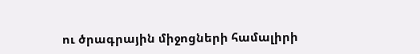ու ծրագրային միջոցների համալիրի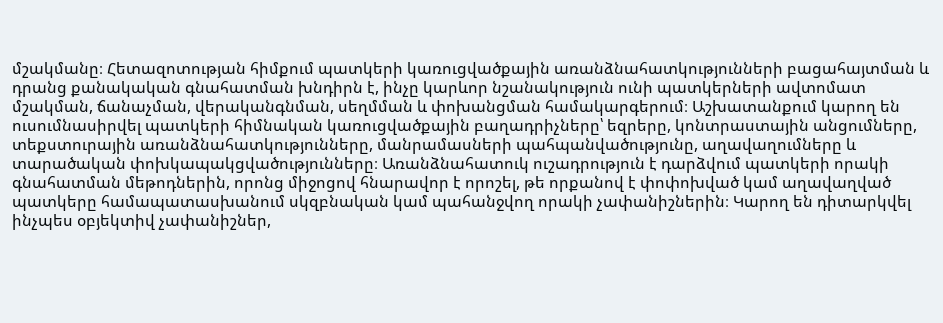մշակմանը։ Հետազոտության հիմքում պատկերի կառուցվածքային առանձնահատկությունների բացահայտման և դրանց քանակական գնահատման խնդիրն է, ինչը կարևոր նշանակություն ունի պատկերների ավտոմատ մշակման, ճանաչման, վերականգնման, սեղմման և փոխանցման համակարգերում։ Աշխատանքում կարող են ուսումնասիրվել պատկերի հիմնական կառուցվածքային բաղադրիչները՝ եզրերը, կոնտրաստային անցումները, տեքստուրային առանձնահատկությունները, մանրամասների պահպանվածությունը, աղավաղումները և տարածական փոխկապակցվածությունները։ Առանձնահատուկ ուշադրություն է դարձվում պատկերի որակի գնահատման մեթոդներին, որոնց միջոցով հնարավոր է որոշել, թե որքանով է փոփոխված կամ աղավաղված պատկերը համապատասխանում սկզբնական կամ պահանջվող որակի չափանիշներին։ Կարող են դիտարկվել ինչպես օբյեկտիվ չափանիշներ,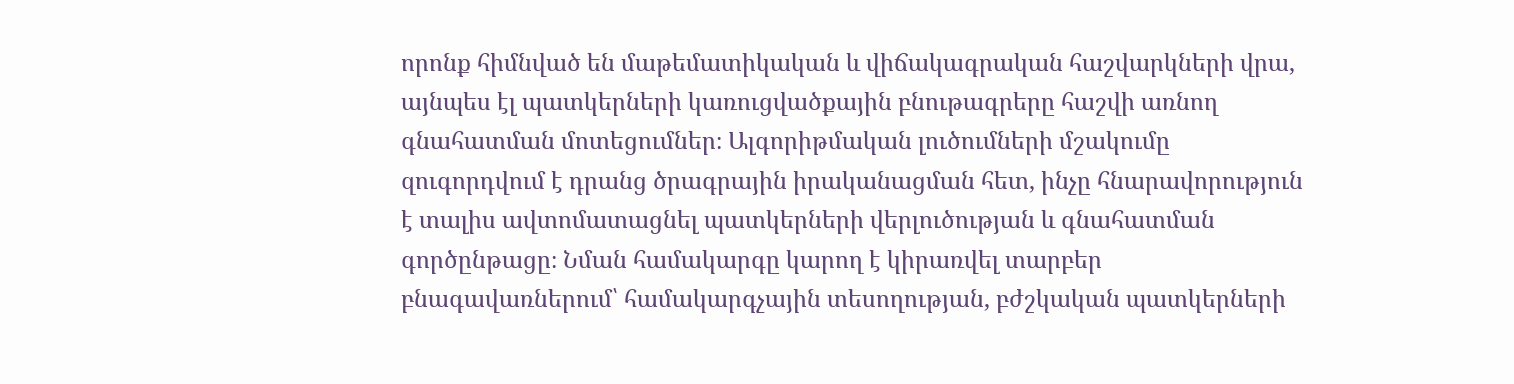որոնք հիմնված են մաթեմատիկական և վիճակագրական հաշվարկների վրա, այնպես էլ պատկերների կառուցվածքային բնութագրերը հաշվի առնող գնահատման մոտեցումներ։ Ալգորիթմական լուծումների մշակումը զուգորդվում է դրանց ծրագրային իրականացման հետ, ինչը հնարավորություն է տալիս ավտոմատացնել պատկերների վերլուծության և գնահատման գործընթացը։ Նման համակարգը կարող է կիրառվել տարբեր բնագավառներում՝ համակարգչային տեսողության, բժշկական պատկերների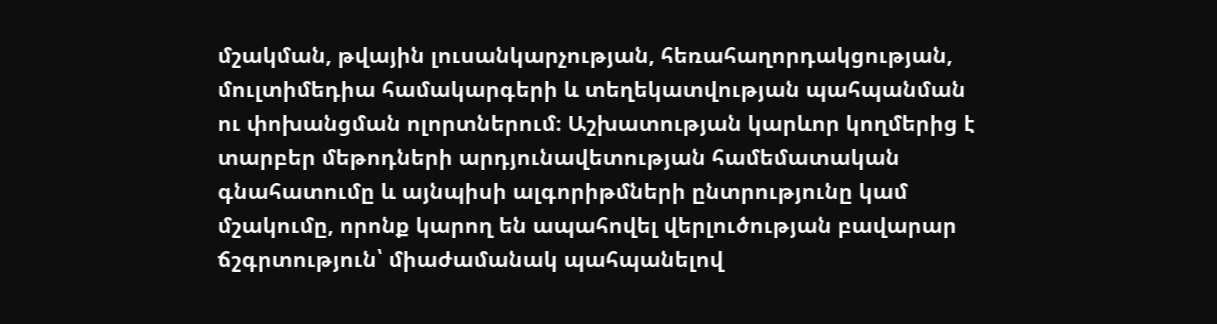մշակման, թվային լուսանկարչության, հեռահաղորդակցության, մուլտիմեդիա համակարգերի և տեղեկատվության պահպանման ու փոխանցման ոլորտներում։ Աշխատության կարևոր կողմերից է տարբեր մեթոդների արդյունավետության համեմատական գնահատումը և այնպիսի ալգորիթմների ընտրությունը կամ մշակումը, որոնք կարող են ապահովել վերլուծության բավարար ճշգրտություն՝ միաժամանակ պահպանելով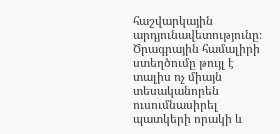հաշվարկային արդյունավետությունը։ Ծրագրային համալիրի ստեղծումը թույլ է տալիս ոչ միայն տեսականորեն ուսումնասիրել պատկերի որակի և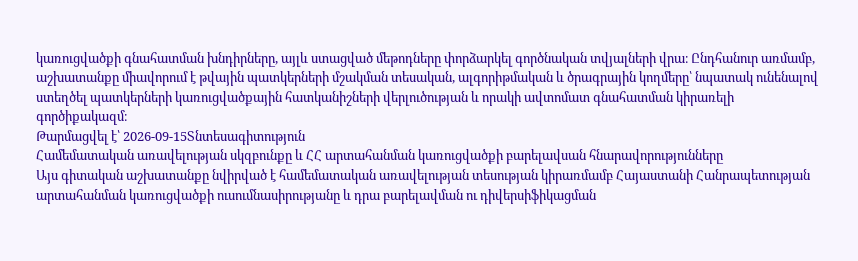կառուցվածքի գնահատման խնդիրները, այլև ստացված մեթոդները փորձարկել գործնական տվյալների վրա։ Ընդհանուր առմամբ, աշխատանքը միավորում է թվային պատկերների մշակման տեսական, ալգորիթմական և ծրագրային կողմերը՝ նպատակ ունենալով ստեղծել պատկերների կառուցվածքային հատկանիշների վերլուծության և որակի ավտոմատ գնահատման կիրառելի գործիքակազմ։
Թարմացվել է՝ 2026-09-15Տնտեսագիտություն
Համեմատական առավելության սկզբունքը և ՀՀ արտահանման կառուցվածքի բարելավսան հնարավորությունները
Այս գիտական աշխատանքը նվիրված է համեմատական առավելության տեսության կիրառմամբ Հայաստանի Հանրապետության արտահանման կառուցվածքի ուսումնասիրությանը և դրա բարելավման ու դիվերսիֆիկացման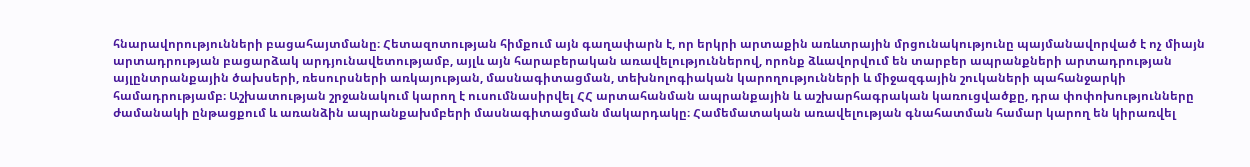հնարավորությունների բացահայտմանը։ Հետազոտության հիմքում այն գաղափարն է, որ երկրի արտաքին առևտրային մրցունակությունը պայմանավորված է ոչ միայն արտադրության բացարձակ արդյունավետությամբ, այլև այն հարաբերական առավելություններով, որոնք ձևավորվում են տարբեր ապրանքների արտադրության այլընտրանքային ծախսերի, ռեսուրսների առկայության, մասնագիտացման, տեխնոլոգիական կարողությունների և միջազգային շուկաների պահանջարկի համադրությամբ։ Աշխատության շրջանակում կարող է ուսումնասիրվել ՀՀ արտահանման ապրանքային և աշխարհագրական կառուցվածքը, դրա փոփոխությունները ժամանակի ընթացքում և առանձին ապրանքախմբերի մասնագիտացման մակարդակը։ Համեմատական առավելության գնահատման համար կարող են կիրառվել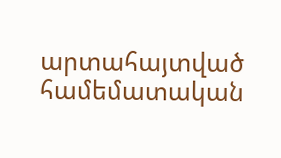արտահայտված համեմատական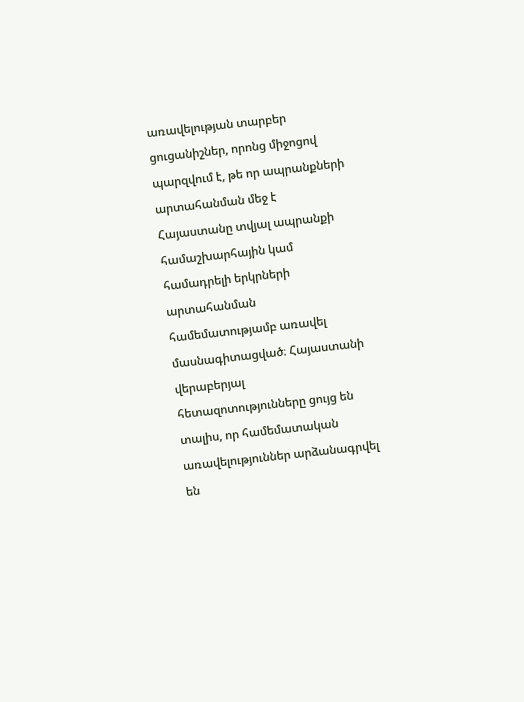առավելության տարբեր ցուցանիշներ, որոնց միջոցով պարզվում է, թե որ ապրանքների արտահանման մեջ է Հայաստանը տվյալ ապրանքի համաշխարհային կամ համադրելի երկրների արտահանման համեմատությամբ առավել մասնագիտացված։ Հայաստանի վերաբերյալ հետազոտությունները ցույց են տալիս, որ համեմատական առավելություններ արձանագրվել են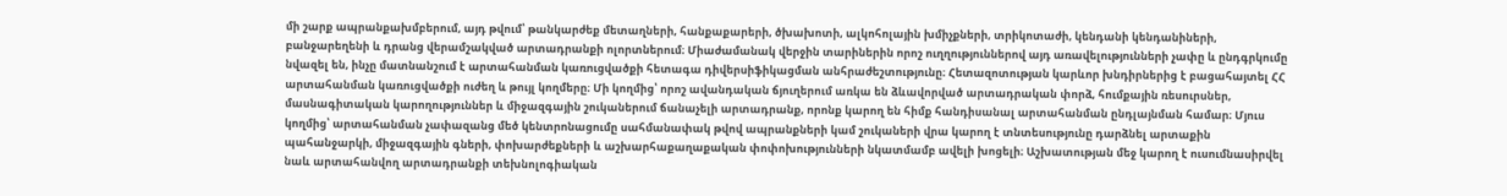մի շարք ապրանքախմբերում, այդ թվում՝ թանկարժեք մետաղների, հանքաքարերի, ծխախոտի, ալկոհոլային խմիչքների, տրիկոտաժի, կենդանի կենդանիների, բանջարեղենի և դրանց վերամշակված արտադրանքի ոլորտներում։ Միաժամանակ վերջին տարիներին որոշ ուղղություններով այդ առավելությունների չափը և ընդգրկումը նվազել են, ինչը մատնանշում է արտահանման կառուցվածքի հետագա դիվերսիֆիկացման անհրաժեշտությունը։ Հետազոտության կարևոր խնդիրներից է բացահայտել ՀՀ արտահանման կառուցվածքի ուժեղ և թույլ կողմերը։ Մի կողմից՝ որոշ ավանդական ճյուղերում առկա են ձևավորված արտադրական փորձ, հումքային ռեսուրսներ, մասնագիտական կարողություններ և միջազգային շուկաներում ճանաչելի արտադրանք, որոնք կարող են հիմք հանդիսանալ արտահանման ընդլայնման համար։ Մյուս կողմից՝ արտահանման չափազանց մեծ կենտրոնացումը սահմանափակ թվով ապրանքների կամ շուկաների վրա կարող է տնտեսությունը դարձնել արտաքին պահանջարկի, միջազգային գների, փոխարժեքների և աշխարհաքաղաքական փոփոխությունների նկատմամբ ավելի խոցելի։ Աշխատության մեջ կարող է ուսումնասիրվել նաև արտահանվող արտադրանքի տեխնոլոգիական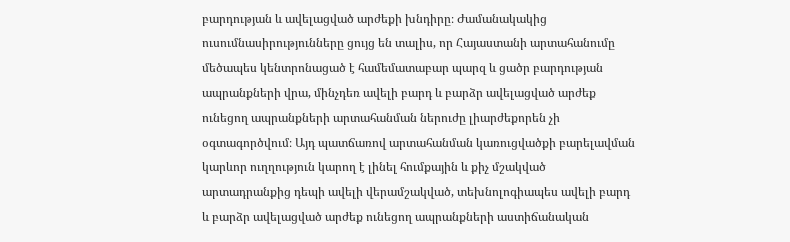բարդության և ավելացված արժեքի խնդիրը։ Ժամանակակից ուսումնասիրությունները ցույց են տալիս, որ Հայաստանի արտահանումը մեծապես կենտրոնացած է համեմատաբար պարզ և ցածր բարդության ապրանքների վրա, մինչդեռ ավելի բարդ և բարձր ավելացված արժեք ունեցող ապրանքների արտահանման ներուժը լիարժեքորեն չի օգտագործվում։ Այդ պատճառով արտահանման կառուցվածքի բարելավման կարևոր ուղղություն կարող է լինել հումքային և քիչ մշակված արտադրանքից դեպի ավելի վերամշակված, տեխնոլոգիապես ավելի բարդ և բարձր ավելացված արժեք ունեցող ապրանքների աստիճանական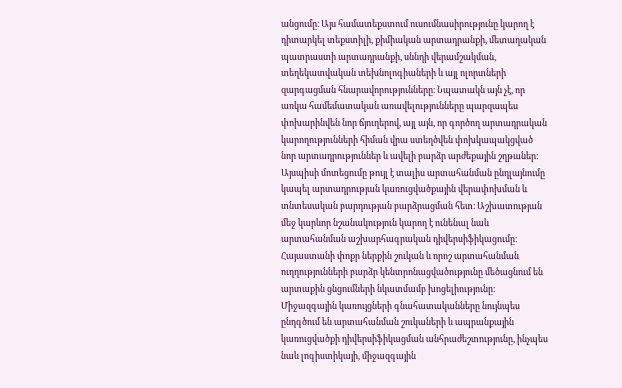անցումը։ Այս համատեքստում ուսումնասիրությունը կարող է դիտարկել տեքստիլի, քիմիական արտադրանքի, մետաղական պատրաստի արտադրանքի, սննդի վերամշակման, տեղեկատվական տեխնոլոգիաների և այլ ոլորտների զարգացման հնարավորությունները։ Նպատակն այն չէ, որ առկա համեմատական առավելությունները պարզապես փոխարինվեն նոր ճյուղերով, այլ այն, որ գործող արտադրական կարողությունների հիման վրա ստեղծվեն փոխկապակցված նոր արտադրություններ և ավելի բարձր արժեքային շղթաներ։ Այսպիսի մոտեցումը թույլ է տալիս արտահանման ընդլայնումը կապել արտադրության կառուցվածքային վերափոխման և տնտեսական բարդության բարձրացման հետ։ Աշխատության մեջ կարևոր նշանակություն կարող է ունենալ նաև արտահանման աշխարհագրական դիվերսիֆիկացումը։ Հայաստանի փոքր ներքին շուկան և որոշ արտահանման ուղղությունների բարձր կենտրոնացվածությունը մեծացնում են արտաքին ցնցումների նկատմամբ խոցելիությունը։ Միջազգային կառույցների գնահատականները նույնպես ընդգծում են արտահանման շուկաների և ապրանքային կառուցվածքի դիվերսիֆիկացման անհրաժեշտությունը, ինչպես նաև լոգիստիկայի, միջազգային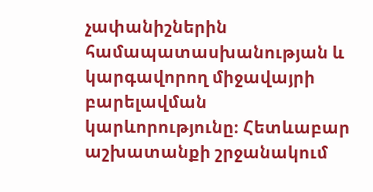չափանիշներին համապատասխանության և կարգավորող միջավայրի բարելավման կարևորությունը։ Հետևաբար աշխատանքի շրջանակում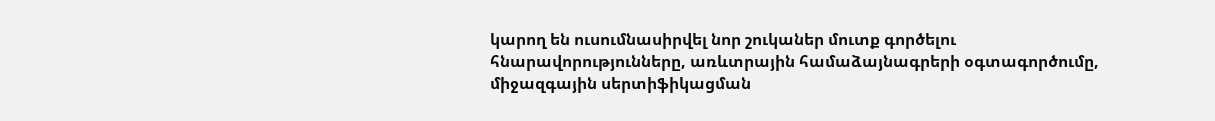կարող են ուսումնասիրվել նոր շուկաներ մուտք գործելու հնարավորությունները, առևտրային համաձայնագրերի օգտագործումը, միջազգային սերտիֆիկացման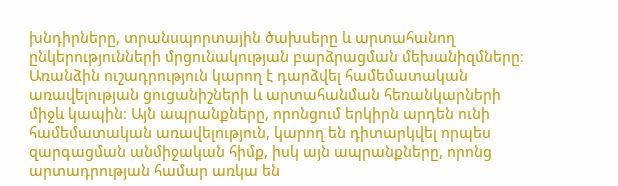խնդիրները, տրանսպորտային ծախսերը և արտահանող ընկերությունների մրցունակության բարձրացման մեխանիզմները։ Առանձին ուշադրություն կարող է դարձվել համեմատական առավելության ցուցանիշների և արտահանման հեռանկարների միջև կապին։ Այն ապրանքները, որոնցում երկիրն արդեն ունի համեմատական առավելություն, կարող են դիտարկվել որպես զարգացման անմիջական հիմք, իսկ այն ապրանքները, որոնց արտադրության համար առկա են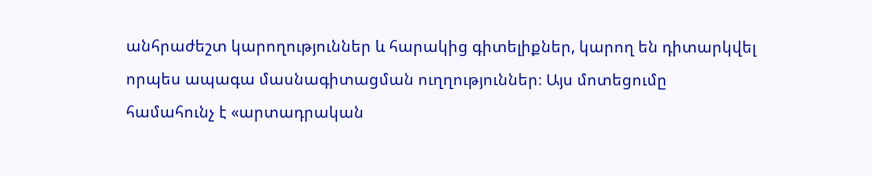անհրաժեշտ կարողություններ և հարակից գիտելիքներ, կարող են դիտարկվել որպես ապագա մասնագիտացման ուղղություններ։ Այս մոտեցումը համահունչ է «արտադրական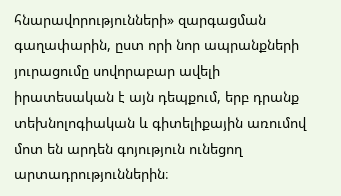հնարավորությունների» զարգացման գաղափարին, ըստ որի նոր ապրանքների յուրացումը սովորաբար ավելի իրատեսական է այն դեպքում, երբ դրանք տեխնոլոգիական և գիտելիքային առումով մոտ են արդեն գոյություն ունեցող արտադրություններին։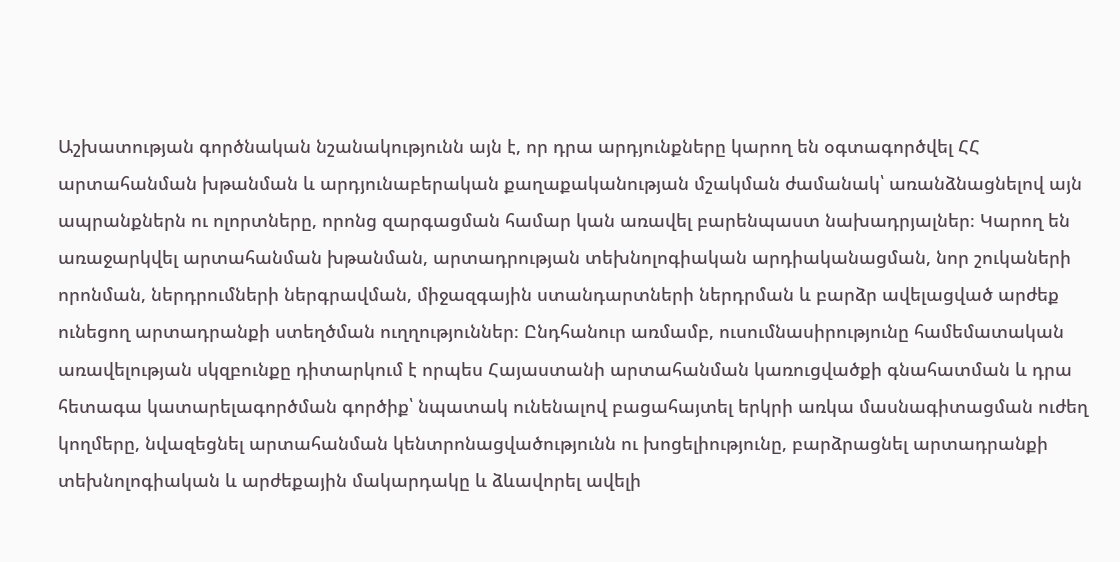Աշխատության գործնական նշանակությունն այն է, որ դրա արդյունքները կարող են օգտագործվել ՀՀ արտահանման խթանման և արդյունաբերական քաղաքականության մշակման ժամանակ՝ առանձնացնելով այն ապրանքներն ու ոլորտները, որոնց զարգացման համար կան առավել բարենպաստ նախադրյալներ։ Կարող են առաջարկվել արտահանման խթանման, արտադրության տեխնոլոգիական արդիականացման, նոր շուկաների որոնման, ներդրումների ներգրավման, միջազգային ստանդարտների ներդրման և բարձր ավելացված արժեք ունեցող արտադրանքի ստեղծման ուղղություններ։ Ընդհանուր առմամբ, ուսումնասիրությունը համեմատական առավելության սկզբունքը դիտարկում է որպես Հայաստանի արտահանման կառուցվածքի գնահատման և դրա հետագա կատարելագործման գործիք՝ նպատակ ունենալով բացահայտել երկրի առկա մասնագիտացման ուժեղ կողմերը, նվազեցնել արտահանման կենտրոնացվածությունն ու խոցելիությունը, բարձրացնել արտադրանքի տեխնոլոգիական և արժեքային մակարդակը և ձևավորել ավելի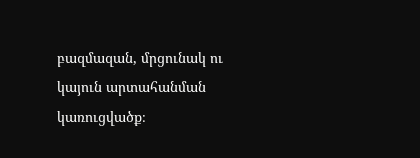բազմազան, մրցունակ ու կայուն արտահանման կառուցվածք։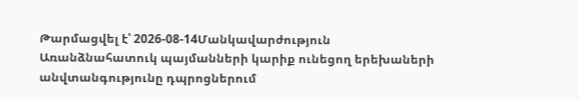Թարմացվել է՝ 2026-08-14Մանկավարժություն
Առանձնահատուկ պայմանների կարիք ունեցող երեխաների անվտանգությունը դպրոցներում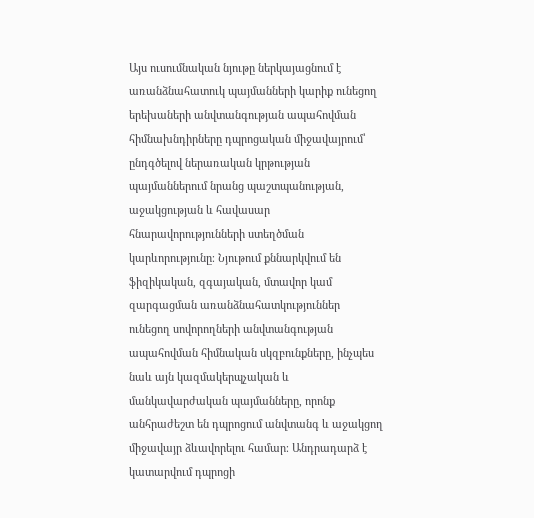Այս ուսումնական նյութը ներկայացնում է առանձնահատուկ պայմանների կարիք ունեցող երեխաների անվտանգության ապահովման հիմնախնդիրները դպրոցական միջավայրում՝ ընդգծելով ներառական կրթության պայմաններում նրանց պաշտպանության, աջակցության և հավասար հնարավորությունների ստեղծման կարևորությունը։ Նյութում քննարկվում են ֆիզիկական, զգայական, մտավոր կամ զարգացման առանձնահատկություններ ունեցող սովորողների անվտանգության ապահովման հիմնական սկզբունքները, ինչպես նաև այն կազմակերպչական և մանկավարժական պայմանները, որոնք անհրաժեշտ են դպրոցում անվտանգ և աջակցող միջավայր ձևավորելու համար։ Անդրադարձ է կատարվում դպրոցի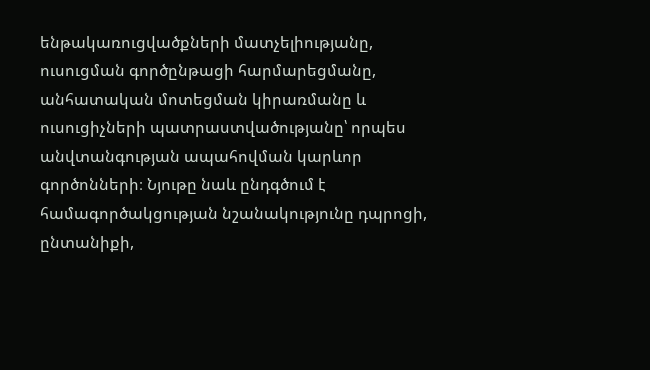ենթակառուցվածքների մատչելիությանը, ուսուցման գործընթացի հարմարեցմանը, անհատական մոտեցման կիրառմանը և ուսուցիչների պատրաստվածությանը՝ որպես անվտանգության ապահովման կարևոր գործոնների։ Նյութը նաև ընդգծում է համագործակցության նշանակությունը դպրոցի, ընտանիքի,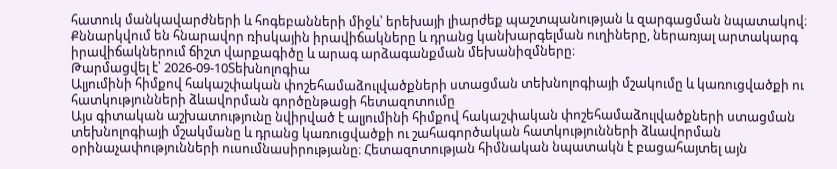հատուկ մանկավարժների և հոգեբանների միջև՝ երեխայի լիարժեք պաշտպանության և զարգացման նպատակով։ Քննարկվում են հնարավոր ռիսկային իրավիճակները և դրանց կանխարգելման ուղիները, ներառյալ արտակարգ իրավիճակներում ճիշտ վարքագիծը և արագ արձագանքման մեխանիզմները։
Թարմացվել է՝ 2026-09-10Տեխնոլոգիա
Ալյումինի հիմքով հակաշփական փոշեհամաձուլվածքների ստացման տեխնոլոգիայի մշակումը և կառուցվածքի ու հատկությունների ձևավորման գործընթացի հետազոտումը
Այս գիտական աշխատությունը նվիրված է ալյումինի հիմքով հակաշփական փոշեհամաձուլվածքների ստացման տեխնոլոգիայի մշակմանը և դրանց կառուցվածքի ու շահագործական հատկությունների ձևավորման օրինաչափությունների ուսումնասիրությանը։ Հետազոտության հիմնական նպատակն է բացահայտել այն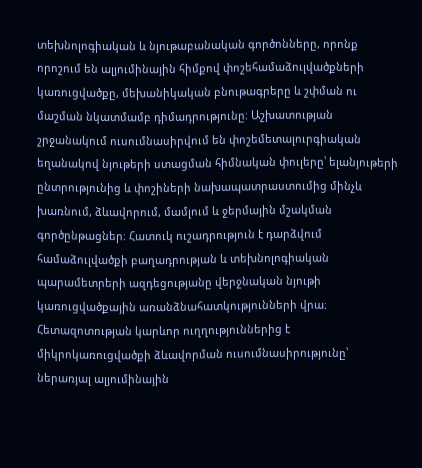տեխնոլոգիական և նյութաբանական գործոնները, որոնք որոշում են ալյումինային հիմքով փոշեհամաձուլվածքների կառուցվածքը, մեխանիկական բնութագրերը և շփման ու մաշման նկատմամբ դիմադրությունը։ Աշխատության շրջանակում ուսումնասիրվում են փոշեմետալուրգիական եղանակով նյութերի ստացման հիմնական փուլերը՝ ելանյութերի ընտրությունից և փոշիների նախապատրաստումից մինչև խառնում, ձևավորում, մամլում և ջերմային մշակման գործընթացներ։ Հատուկ ուշադրություն է դարձվում համաձուլվածքի բաղադրության և տեխնոլոգիական պարամետրերի ազդեցությանը վերջնական նյութի կառուցվածքային առանձնահատկությունների վրա։ Հետազոտության կարևոր ուղղություններից է միկրոկառուցվածքի ձևավորման ուսումնասիրությունը՝ ներառյալ ալյումինային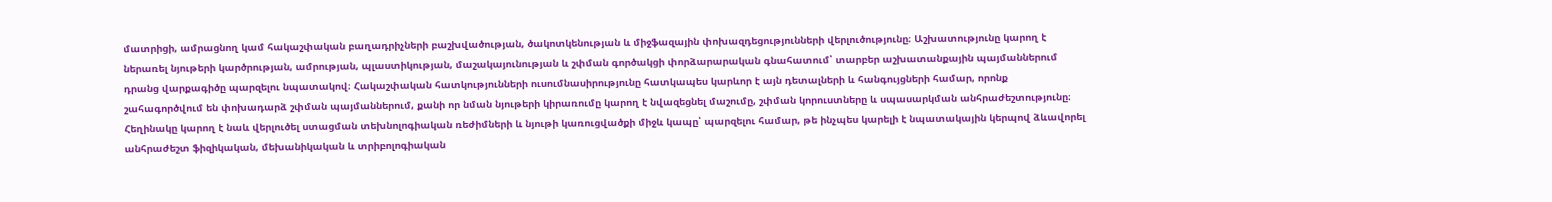մատրիցի, ամրացնող կամ հակաշփական բաղադրիչների բաշխվածության, ծակոտկենության և միջֆազային փոխազդեցությունների վերլուծությունը։ Աշխատությունը կարող է ներառել նյութերի կարծրության, ամրության, պլաստիկության, մաշակայունության և շփման գործակցի փորձարարական գնահատում՝ տարբեր աշխատանքային պայմաններում դրանց վարքագիծը պարզելու նպատակով։ Հակաշփական հատկությունների ուսումնասիրությունը հատկապես կարևոր է այն դետալների և հանգույցների համար, որոնք շահագործվում են փոխադարձ շփման պայմաններում, քանի որ նման նյութերի կիրառումը կարող է նվազեցնել մաշումը, շփման կորուստները և սպասարկման անհրաժեշտությունը։ Հեղինակը կարող է նաև վերլուծել ստացման տեխնոլոգիական ռեժիմների և նյութի կառուցվածքի միջև կապը՝ պարզելու համար, թե ինչպես կարելի է նպատակային կերպով ձևավորել անհրաժեշտ ֆիզիկական, մեխանիկական և տրիբոլոգիական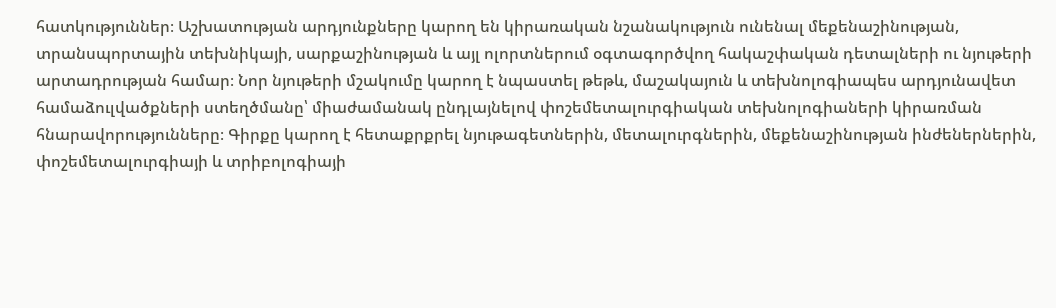հատկություններ։ Աշխատության արդյունքները կարող են կիրառական նշանակություն ունենալ մեքենաշինության, տրանսպորտային տեխնիկայի, սարքաշինության և այլ ոլորտներում օգտագործվող հակաշփական դետալների ու նյութերի արտադրության համար։ Նոր նյութերի մշակումը կարող է նպաստել թեթև, մաշակայուն և տեխնոլոգիապես արդյունավետ համաձուլվածքների ստեղծմանը՝ միաժամանակ ընդլայնելով փոշեմետալուրգիական տեխնոլոգիաների կիրառման հնարավորությունները։ Գիրքը կարող է հետաքրքրել նյութագետներին, մետալուրգներին, մեքենաշինության ինժեներներին, փոշեմետալուրգիայի և տրիբոլոգիայի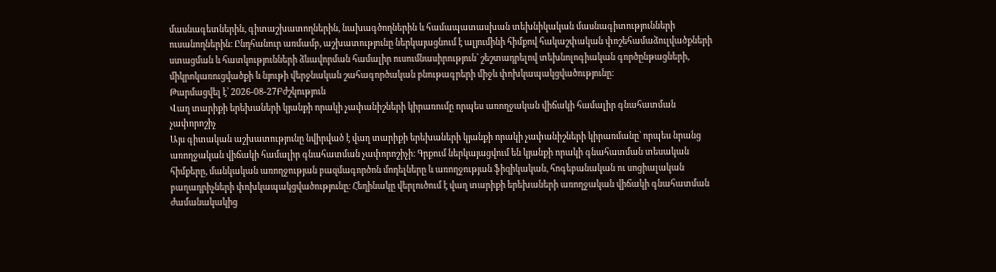մասնագետներին, գիտաշխատողներին, նախագծողներին և համապատասխան տեխնիկական մասնագիտությունների ուսանողներին։ Ընդհանուր առմամբ, աշխատությունը ներկայացնում է ալյումինի հիմքով հակաշփական փոշեհամաձուլվածքների ստացման և հատկությունների ձևավորման համալիր ուսումնասիրություն՝ շեշտադրելով տեխնոլոգիական գործընթացների, միկրոկառուցվածքի և նյութի վերջնական շահագործական բնութագրերի միջև փոխկապակցվածությունը։
Թարմացվել է՝ 2026-08-27Բժշկություն
Վաղ տարիքի երեխաների կյանքի որակի չափանիշների կիրառումը որպես առողջական վիճակի համալիր գնահատման չափորոշիչ
Այս գիտական աշխատությունը նվիրված է վաղ տարիքի երեխաների կյանքի որակի չափանիշների կիրառմանը՝ որպես նրանց առողջական վիճակի համալիր գնահատման չափորոշիչի։ Գրքում ներկայացվում են կյանքի որակի գնահատման տեսական հիմքերը, մանկական առողջության բազմագործոն մոդելները և առողջության ֆիզիկական, հոգեբանական ու սոցիալական բաղադրիչների փոխկապակցվածությունը։ Հեղինակը վերլուծում է վաղ տարիքի երեխաների առողջական վիճակի գնահատման ժամանակակից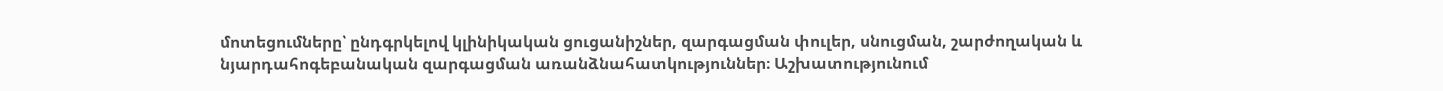մոտեցումները՝ ընդգրկելով կլինիկական ցուցանիշներ, զարգացման փուլեր, սնուցման, շարժողական և նյարդահոգեբանական զարգացման առանձնահատկություններ։ Աշխատությունում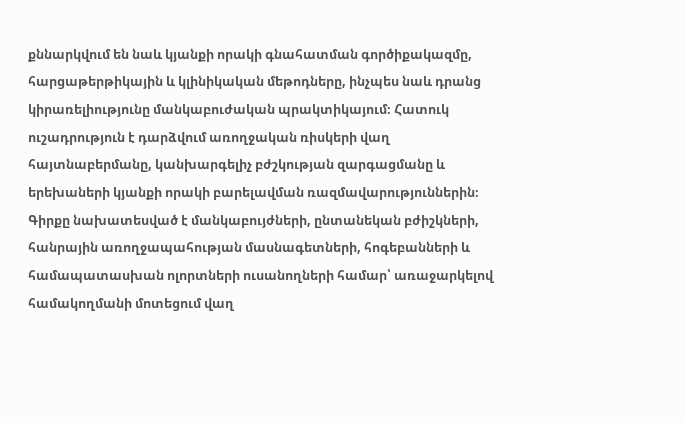քննարկվում են նաև կյանքի որակի գնահատման գործիքակազմը, հարցաթերթիկային և կլինիկական մեթոդները, ինչպես նաև դրանց կիրառելիությունը մանկաբուժական պրակտիկայում։ Հատուկ ուշադրություն է դարձվում առողջական ռիսկերի վաղ հայտնաբերմանը, կանխարգելիչ բժշկության զարգացմանը և երեխաների կյանքի որակի բարելավման ռազմավարություններին։ Գիրքը նախատեսված է մանկաբույժների, ընտանեկան բժիշկների, հանրային առողջապահության մասնագետների, հոգեբանների և համապատասխան ոլորտների ուսանողների համար՝ առաջարկելով համակողմանի մոտեցում վաղ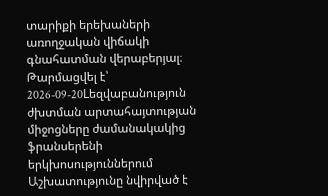տարիքի երեխաների առողջական վիճակի գնահատման վերաբերյալ։
Թարմացվել է՝ 2026-09-20Lեզվաբանություն
ժխտման արտահայտության միջոցները ժամանակակից ֆրանսերենի երկխոսություններում
Աշխատությունը նվիրված է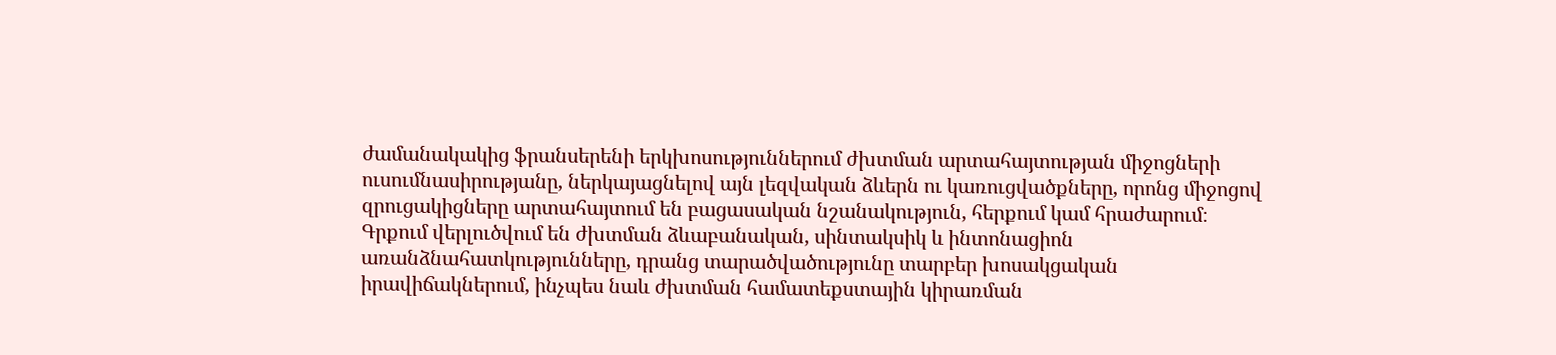ժամանակակից ֆրանսերենի երկխոսություններում ժխտման արտահայտության միջոցների ուսումնասիրությանը, ներկայացնելով այն լեզվական ձևերն ու կառուցվածքները, որոնց միջոցով զրուցակիցները արտահայտում են բացասական նշանակություն, հերքում կամ հրաժարում։ Գրքում վերլուծվում են ժխտման ձևաբանական, սինտակսիկ և ինտոնացիոն առանձնահատկությունները, դրանց տարածվածությունը տարբեր խոսակցական իրավիճակներում, ինչպես նաև ժխտման համատեքստային կիրառման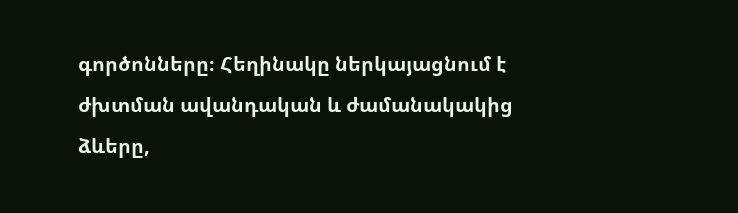գործոնները։ Հեղինակը ներկայացնում է ժխտման ավանդական և ժամանակակից ձևերը,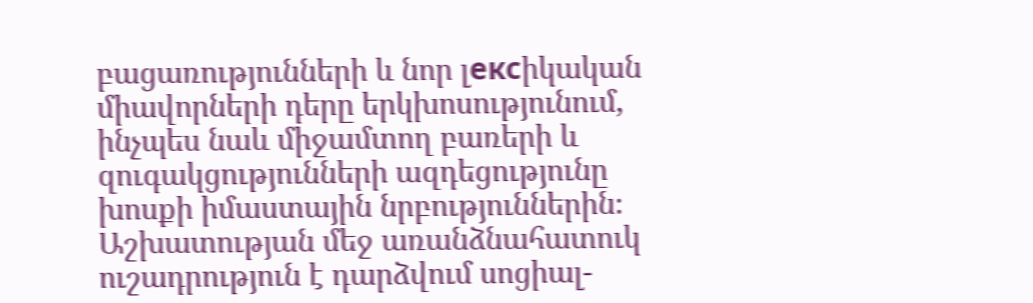բացառությունների և նոր լексիկական միավորների դերը երկխոսությունում, ինչպես նաև միջամտող բառերի և զուգակցությունների ազդեցությունը խոսքի իմաստային նրբություններին։ Աշխատության մեջ առանձնահատուկ ուշադրություն է դարձվում սոցիալ-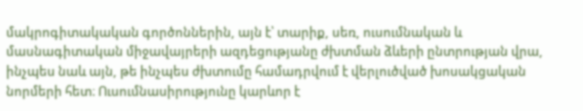մակրոգիտակական գործոններին, այն է՝ տարիք, սեռ, ուսումնական և մասնագիտական միջավայրերի ազդեցությանը ժխտման ձևերի ընտրության վրա, ինչպես նաև այն, թե ինչպես ժխտումը համադրվում է վերլուծված խոսակցական նորմերի հետ։ Ուսումնասիրությունը կարևոր է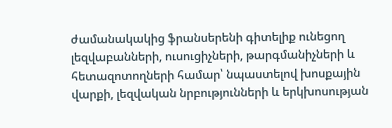ժամանակակից ֆրանսերենի գիտելիք ունեցող լեզվաբանների, ուսուցիչների, թարգմանիչների և հետազոտողների համար՝ նպաստելով խոսքային վարքի, լեզվական նրբությունների և երկխոսության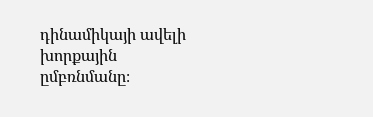դինամիկայի ավելի խորքային ըմբռնմանը։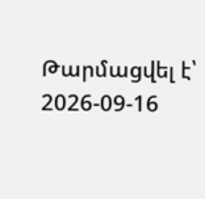Թարմացվել է՝ 2026-09-16